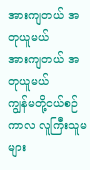အားကျတယ် အတုယူမယ်
အားကျတယ် အတုယူမယ်
ကျွန်မတို့ငယ်စဉ်ကာလ လူကြီးသူမများ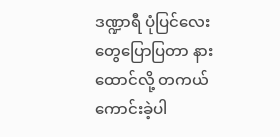ဒဏ္ဍာရီ ပုံပြင်လေးတွေပြောပြတာ နားထောင်လို့ တကယ် ကောင်းခဲ့ပါ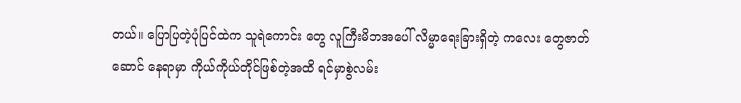တယ်။ ပြောပြတဲ့ပုံပြင်ထဲက သူရဲကောင်း တွေ လူကြီးမိဘအပေါ် လိမ္မာရေးခြားရှိတဲ့ ကလေး တွေဇာတ်ဆောင် နေရာမှာ ကိုယ်ကိုယ်တိုင်ဖြစ်တဲ့အထိ ရင်မှာစွဲလမ်း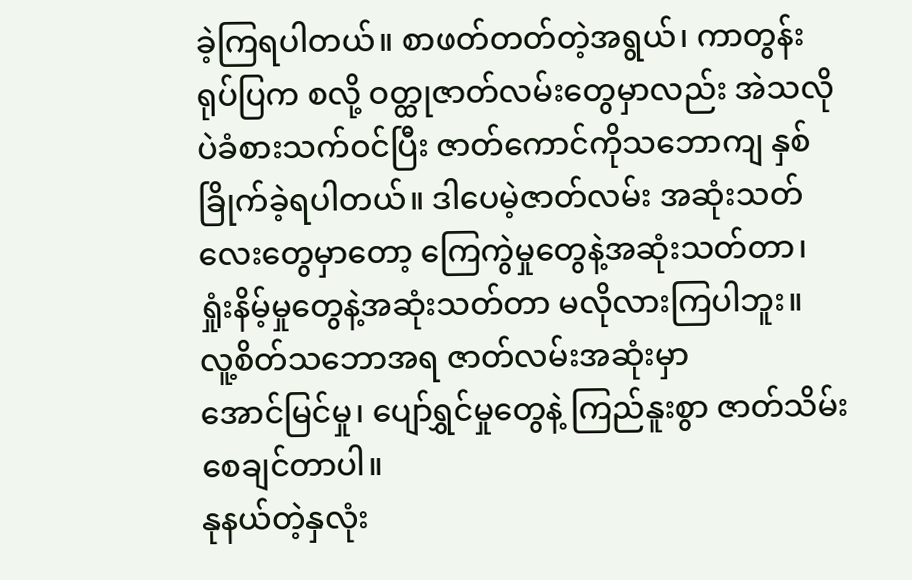ခဲ့ကြရပါတယ်။ စာဖတ်တတ်တဲ့အရွယ်၊ ကာတွန်းရုပ်ပြက စလို့ ဝတ္ထုဇာတ်လမ်းတွေမှာလည်း အဲသလိုပဲခံစားသက်ဝင်ပြီး ဇာတ်ကောင်ကိုသဘောကျ နှစ်ခြိုက်ခဲ့ရပါတယ်။ ဒါပေမဲ့ဇာတ်လမ်း အဆုံးသတ် လေးတွေမှာတော့ ကြေကွဲမှုတွေနဲ့အဆုံးသတ်တာ၊ ရှုံးနိမ့်မှုတွေနဲ့အဆုံးသတ်တာ မလိုလားကြပါဘူး။
လူ့စိတ်သဘောအရ ဇာတ်လမ်းအဆုံးမှာ
အောင်မြင်မှု၊ ပျော်ရွှင်မှုတွေနဲ့ ကြည်နူးစွာ ဇာတ်သိမ်းစေချင်တာပါ။
နုနယ်တဲ့နှလုံး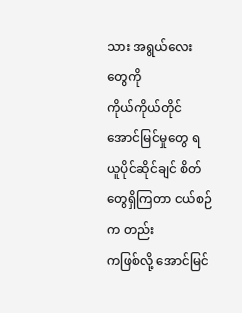သား အရွယ်လေးတွေကို
ကိုယ်ကိုယ်တိုင် အောင်မြင်မှုတွေ ရယူပိုင်ဆိုင်ချင် စိတ်တွေရှိကြတာ ငယ်စဉ်က တည်း
ကဖြစ်လို့ အောင်မြင်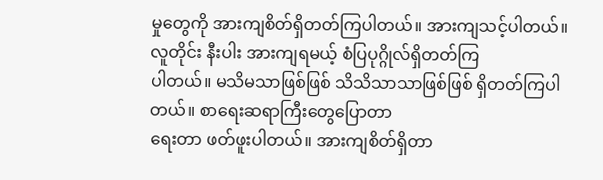မှုတွေကို အားကျစိတ်ရှိတတ်ကြပါတယ်။ အားကျသင့်ပါတယ်။ လူတိုင်း နီးပါး အားကျရမယ့် စံပြပုဂ္ဂိုလ်ရှိတတ်ကြ
ပါတယ်။ မသိမသာဖြစ်ဖြစ် သိသိသာသာဖြစ်ဖြစ် ရှိတတ်ကြပါတယ်။ စာရေးဆရာကြီးတွေပြောတာ
ရေးတာ ဖတ်ဖူးပါတယ်။ အားကျစိတ်ရှိတာ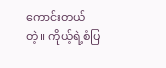ကောင်းတယ်တဲ့။ ကိုယ့်ရဲ့စံပြ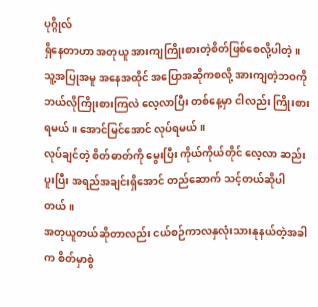ပုဂ္ဂိုလ်
ရှိနေတာဟာ အတုယူ အားကျကြိုးစားတဲ့စိတ်ဖြစ်စေလို့ပါတဲ့။
သူ့အပြုအမူ အနေအထိုင် အပြောအဆိုကစလို့ အားကျတဲ့ဘဝကို ဘယ်လိုကြိုးစားကြလဲ လေ့လာပြီး တစ်နေ့မှာ ငါလည်း ကြိုးစားရမယ်။ အောင်မြင်အောင် လုပ်ရမယ်။
လုပ်ချင်တဲ့ စိတ်ဓာတ်ကို မွေးပြီး ကိုယ်ကိုယ်တိုင် လေ့လာ ဆည်းပူးပြီး အရည်အချင်းရှိအောင် တည်ဆောက် သင့်တယ်ဆိုပါတယ်။
အတုယူတယ်ဆိုတာလည်း ငယ်စဉ်ကာလနှလုံးသားနုနယ်တဲ့အခါက စိတ်မှာစွဲ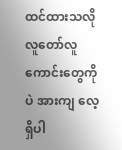ထင်ထားသလို
လူတော်လူကောင်းတွေကိုပဲ အားကျ လေ့ရှိပါ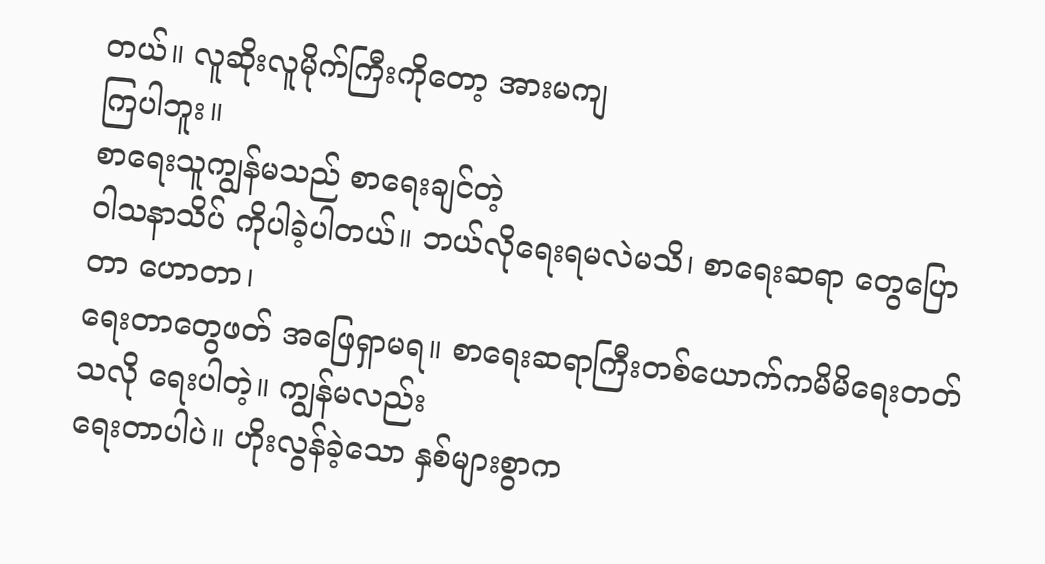တယ်။ လူဆိုးလူမိုက်ကြီးကိုတော့ အားမကျ
ကြပါဘူး။
စာရေးသူကျွန်မသည် စာရေးချင်တဲ့
ဝါသနာသိပ် ကိုပါခဲ့ပါတယ်။ ဘယ်လိုရေးရမလဲမသိ၊ စာရေးဆရာ တွေပြော တာ ဟောတာ၊
ရေးတာတွေဖတ် အဖြေရှာမရ။ စာရေးဆရာကြီးတစ်ယောက်ကမိမိရေးတတ်သလို ရေးပါတဲ့။ ကျွန်မလည်း
ရေးတာပါပဲ။ ဟိုးလွန်ခဲ့သော နှစ်များစွာက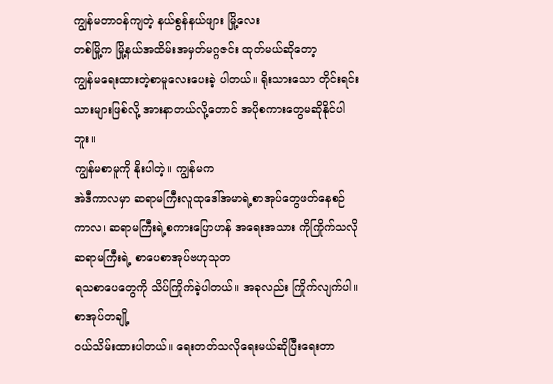ကျွန်မတာဝန်ကျတဲ့ နယ်စွန်နယ်ဖျား မြို့လေး
တစ်မြို့က မြို့နယ်အထိမ်းအမှတ်မဂ္ဂဇင်း ထုတ်မယ်ဆိုတော့
ကျွန်မရေးထားတဲ့စာမူလေးပေးခဲ့ ပါတယ်။ ရိုးသားသော တိုင်းရင်းသားများဖြစ်လို့ အားနာတယ်လို့တောင် အပိုစကားတွေမဆိုနိုင်ပါဘူး။
ကျွန်မစာမူကို နိုးပါတဲ့။ ကျွန်မက
အဲဒီကာလမှာ ဆရာမကြီးလူထုဒေါ်အမာရဲ့စာအုပ်တွေဖတ်နေစဉ်
ကာလ၊ ဆရာမကြီးရဲ့စကားပြောဟန် အရေးအသား ကိုကြိုက်သလို ဆရာမကြီးရဲ့ စာပေစာအုပ်ဗဟုသုတ
ရသစာပေတွေကို သိပ်ကြိုက်ခဲ့ပါတယ်။ အခုလည်း ကြိုက်လျက်ပါ။ စာအုပ်တချို့
ဝယ်သိမ်းထားပါတယ်။ ရေးတတ်သလိုရေးမယ်ဆိုပြီးရေးတာ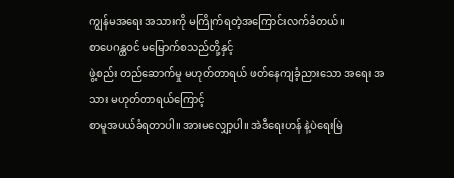ကျွန်မအရေး အသားကို မကြိုက်ရတဲ့အကြောင်းလက်ခံတယ်။
စာပေဂန္ထဝင် မမြောက်စသည်တို့နှင့်
ဖွဲ့စည်း တည်ဆောက်မှု မဟုတ်တာရယ် ဖတ်နေကျခံ့ညားသော အရေး အသား မဟုတ်တာရယ်ကြောင့်
စာမူအပယ်ခံရတာပါ။ အားမလျှော့ပါ။ အဲဒီရေးဟန် နဲ့ပဲရေးမြဲ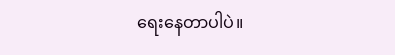ရေးနေတာပါပဲ။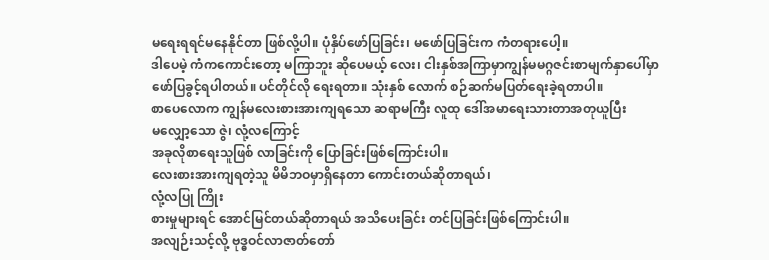မရေးရရင်မနေနိုင်တာ ဖြစ်လို့ပါ။ ပုံနှိပ်ဖော်ပြခြင်း၊ မဖော်ပြခြင်းက ကံတရားပေါ့။
ဒါပေမဲ့ ကံကကောင်းတော့ မကြာဘူး ဆိုပေမယ့် လေး၊ ငါးနှစ်အကြာမှာကျွန်မမဂ္ဂဇင်းစာမျက်နှာပေါ်မှာ
ဖော်ပြခွင့်ရပါတယ်။ ပင်တိုင်လို ရေးရတာ။ သုံးနှစ် လောက် စဉ်ဆက်မပြတ်ရေးခဲ့ရတာပါ။
စာပေလောက ကျွန်မလေးစားအားကျရသော ဆရာမကြီး လူထု ဒေါ်အမာရေးသားတာအတုယူပြီး
မလျှော့သော ဇွဲ၊ လုံ့လကြောင့်
အခုလိုစာရေးသူဖြစ် လာခြင်းကို ပြောခြင်းဖြစ်ကြောင်းပါ။
လေးစားအားကျရတဲ့သူ မိမိဘဝမှာရှိနေတာ ကောင်းတယ်ဆိုတာရယ်၊
လုံ့လပြု ကြိုး
စားမှုများရင် အောင်မြင်တယ်ဆိုတာရယ် အသိပေးခြင်း တင်ပြခြင်းဖြစ်ကြောင်းပါ။
အလျဉ်းသင့်လို့ ဗုဒ္ဓဝင်လာဇာတ်တော်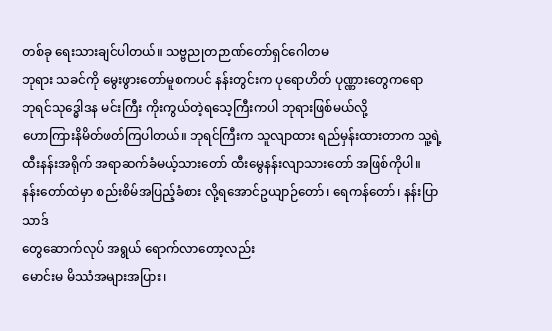တစ်ခု ရေးသားချင်ပါတယ်။ သဗ္ဗညုတဉာဏ်တော်ရှင်ဂေါတမ
ဘုရား သခင်ကို မွေးဖွားတော်မူစကပင် နန်းတွင်းက ပုရောဟိတ် ပုဏ္ဏားတွေကရော
ဘုရင်သုဒ္ဓေါဒန မင်းကြီး ကိုးကွယ်တဲ့ရသေ့ကြီးကပါ ဘုရားဖြစ်မယ်လို့
ဟောကြားနိမိတ်ဖတ်ကြပါတယ်။ ဘုရင်ကြီးက သူလျာထား ရည်မှန်းထားတာက သူ့ရဲ့
ထီးနန်းအရိုက် အရာဆက်ခံမယ့်သားတော် ထီးမွေနန်းလျာသားတော် အဖြစ်ကိုပါ။
နန်းတော်ထဲမှာ စည်းစိမ်အပြည့်ခံစား လို့ရအောင်ဥယျာဉ်တော်၊ ရေကန်တော်၊ နန်းပြာသာဒ်
တွေဆောက်လုပ် အရွယ် ရောက်လာတော့လည်း
မောင်းမ မိဿံအများအပြား၊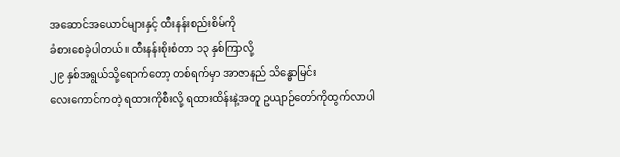အဆောင်အယောင်များနှင့် ထီးနန်းစည်းစိမ်ကို
ခံစားစေခဲ့ပါတယ်။ ထီးနန်းစိုးစံတာ ၁၃ နှစ်ကြာလို့
၂၉ နှစ်အရွယ်သို့ရောက်တော့ တစ်ရက်မှာ အာဇာနည် သိန္ဓောမြင်း
လေးကောင်ကတဲ့ ရထားကိုစီးလို့ ရထားထိန်းနဲ့အတူ ဥယျာဉ်တော်ကိုထွက်လာပါ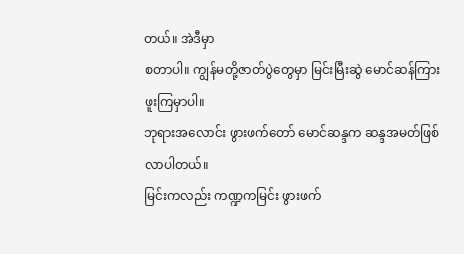တယ်။ အဲဒီမှာ
စတာပါ။ ကျွန်မတို့ဇာတ်ပွဲတွေမှာ မြင်းမြီးဆွဲ မောင်ဆန်ကြားဖူးကြမှာပါ။
ဘုရားအလောင်း ဖွားဖက်တော် မောင်ဆန္ဒက ဆန္ဒအမတ်ဖြစ် လာပါတယ်။
မြင်းကလည်း ကဏ္ဍကမြင်း ဖွားဖက်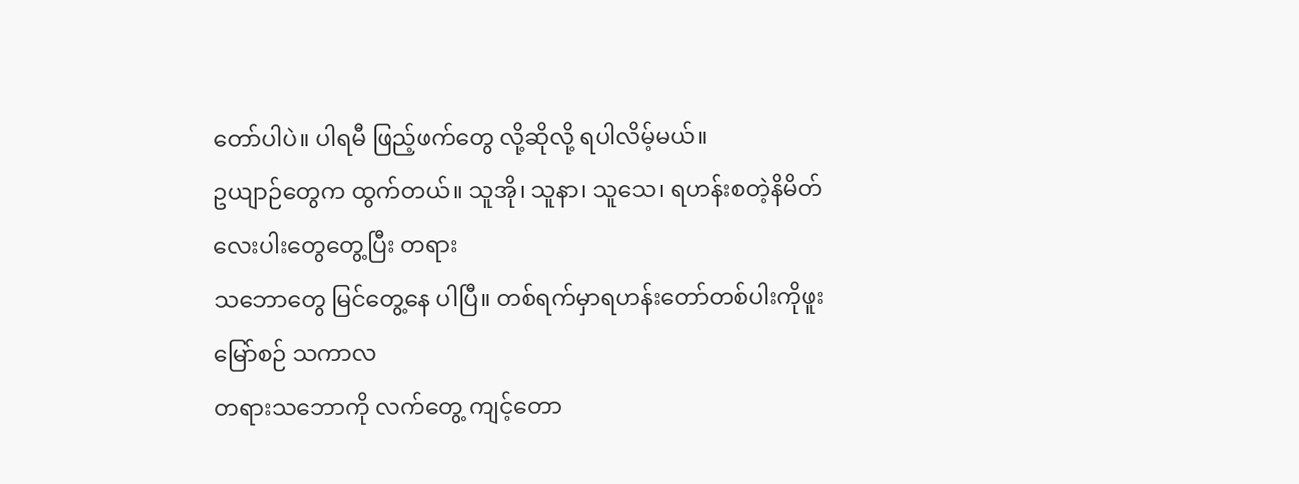တော်ပါပဲ။ ပါရမီ ဖြည့်ဖက်တွေ လို့ဆိုလို့ ရပါလိမ့်မယ်။
ဥယျာဉ်တွေက ထွက်တယ်။ သူအို၊ သူနာ၊ သူသေ၊ ရဟန်းစတဲ့နိမိတ် လေးပါးတွေတွေ့ပြီး တရား
သဘောတွေ မြင်တွေ့နေ ပါပြီ။ တစ်ရက်မှာရဟန်းတော်တစ်ပါးကိုဖူးမြော်စဉ် သကာလ
တရားသဘောကို လက်တွေ့ ကျင့်တော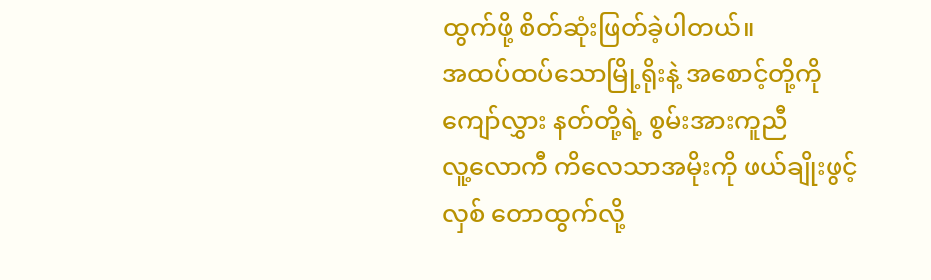ထွက်ဖို့ စိတ်ဆုံးဖြတ်ခဲ့ပါတယ်။
အထပ်ထပ်သောမြို့ရိုးနဲ့ အစောင့်တို့ကိုကျော်လွှား နတ်တို့ရဲ့ စွမ်းအားကူညီ
လူ့လောကီ ကိလေသာအမိုးကို ဖယ်ချိုးဖွင့်လှစ် တောထွက်လို့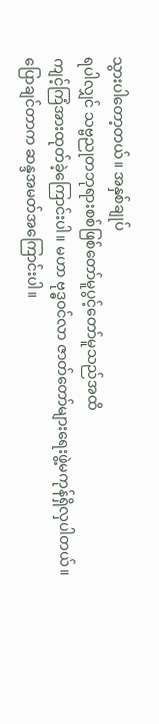သွားပါတော့တယ်။ အနှစ်ချုပ်
ရပါလျှင် သဗ္ဗညုတဘုရားစစ်ဖြစ်တော်မူပွင့်တော်မူသည်အထိ
ကျင့်ကြံအားထုတ်ခဲ့ကြောင်းပါ။ မဟာ ဗုဒ္ဓဝင်လာ ဇာတ်တော်များရေးဖွဲ့မကုန်ရှိလှပါတယ်။
ပြောချင်တာက ဆန္ဒအမတ်အကြောင်းပါ။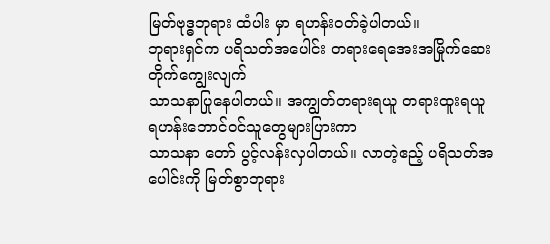မြတ်ဗုဒ္ဓဘုရား ထံပါး မှာ ရဟန်းဝတ်ခဲ့ပါတယ်။
ဘုရားရှင်က ပရိသတ်အပေါင်း တရားရေအေးအမြိုက်ဆေး တိုက်ကျွေးလျက်
သာသနာပြုနေပါတယ်။ အကျွတ်တရားရယူ တရားထူးရယူ ရဟန်းဘောင်ဝင်သူတွေများပြားကာ
သာသနာ တော် ပွင့်လန်းလှပါတယ်။ လာတဲ့ဧည့် ပရိသတ်အပေါင်းကို မြတ်စွာဘုရား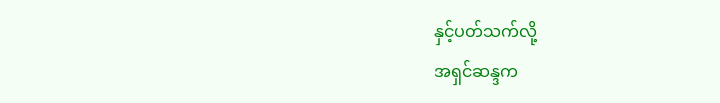နှင့်ပတ်သက်လို့
အရှင်ဆန္ဒက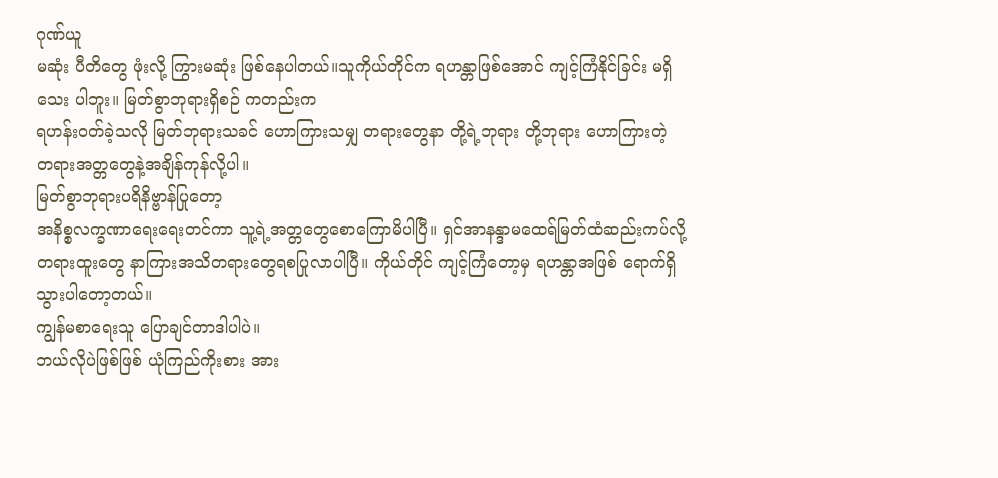ဂုဏ်ယူ
မဆုံး ပီတိတွေ ဖုံးလို့ ကြွားမဆုံး ဖြစ်နေပါတယ်။သူကိုယ်တိုင်က ရဟန္တာဖြစ်အောင် ကျင့်ကြံနိုင်ခြင်း မရှိသေး ပါဘူး။ မြတ်စွာဘုရားရှိစဉ် ကတည်းက
ရဟန်းဝတ်ခဲ့သလို မြတ်ဘုရားသခင် ဟောကြားသမျှ တရားတွေနာ တို့ရဲ့ဘုရား တို့ဘုရား ဟောကြားတဲ့ တရားအတ္တတွေနဲ့အချိန်ကုန်လို့ပါ။
မြတ်စွာဘုရားပရိနိဗ္ဗာန်ပြုတော့
အနိစ္စလက္ခဏာရေးရေးတင်ကာ သူ့ရဲ့အတ္တတွေစောကြောမိပါပြီ။ ရှင်အာနန္ဒာမထေရ်မြတ်ထံဆည်းကပ်လို့
တရားထူးတွေ နာကြားအသိတရားတွေရစပြုလာပါပြီ။ ကိုယ်တိုင် ကျင့်ကြံတော့မှ ရဟန္တာအဖြစ် ရောက်ရှိသွားပါတော့တယ်။
ကျွန်မစာရေးသူ ပြောချင်တာဒါပါပဲ။
ဘယ်လိုပဲဖြစ်ဖြစ် ယုံကြည်ကိုးစား အား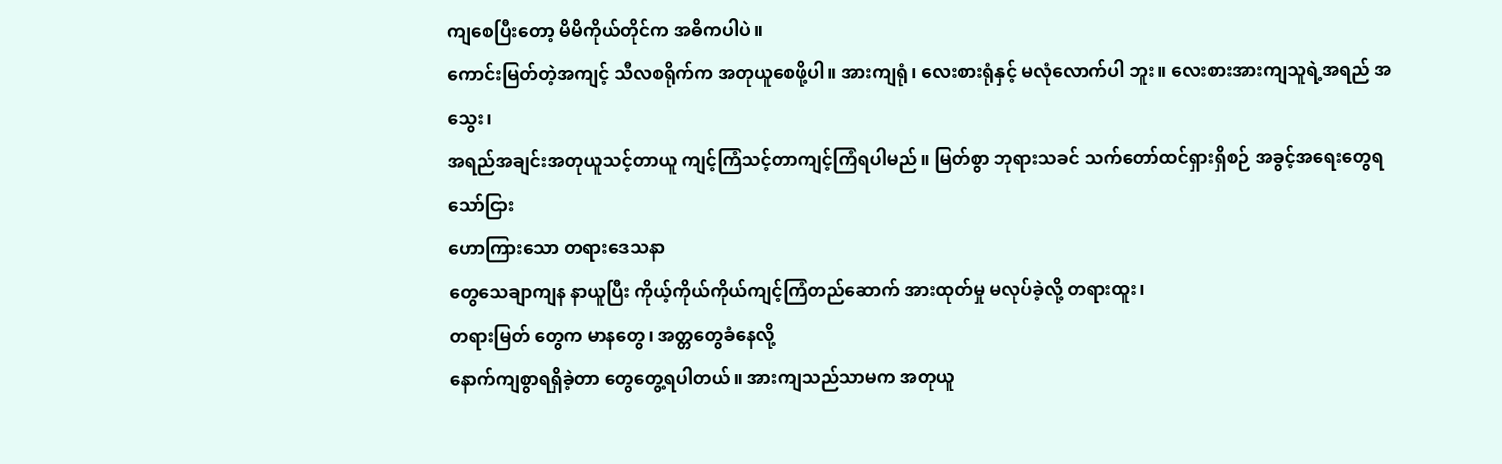ကျစေပြီးတော့ မိမိကိုယ်တိုင်က အဓိကပါပဲ။
ကောင်းမြတ်တဲ့အကျင့် သီလစရိုက်က အတုယူစေဖို့ပါ။ အားကျရုံ၊ လေးစားရုံနှင့် မလုံလောက်ပါ ဘူး။ လေးစားအားကျသူရဲ့အရည် အသွေး၊
အရည်အချင်းအတုယူသင့်တာယူ ကျင့်ကြံသင့်တာကျင့်ကြံရပါမည်။ မြတ်စွာ ဘုရားသခင် သက်တော်ထင်ရှားရှိစဉ် အခွင့်အရေးတွေရသော်ငြား
ဟောကြားသော တရားဒေသနာ
တွေသေချာကျန နာယူပြီး ကိုယ့်ကိုယ်ကိုယ်ကျင့်ကြံတည်ဆောက် အားထုတ်မှု မလုပ်ခဲ့လို့ တရားထူး၊
တရားမြတ် တွေက မာနတွေ၊ အတ္တတွေခံနေလို့
နောက်ကျစွာရရှိခဲ့တာ တွေတွေ့ရပါတယ်။ အားကျသည်သာမက အတုယူ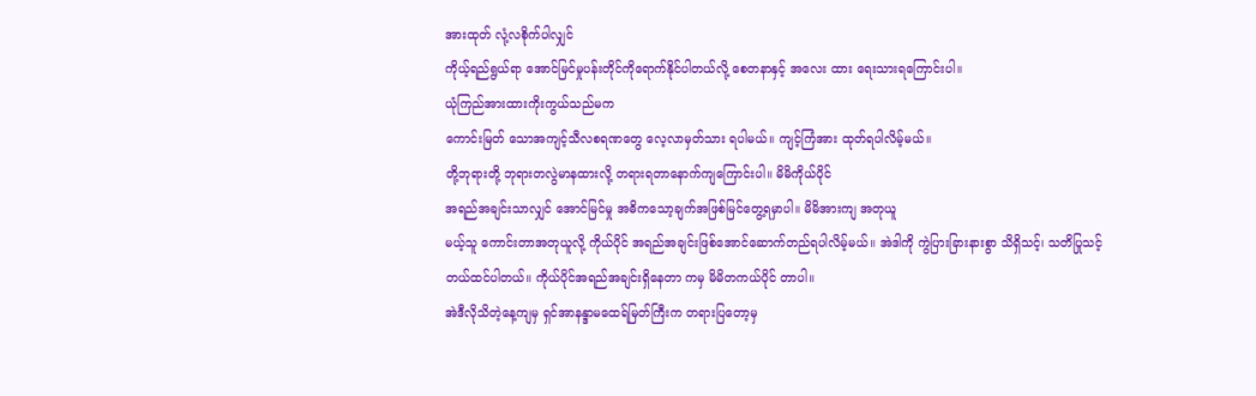အားထုတ် လုံ့လစိုက်ပါလျှင်
ကိုယ့်ရည်ရွယ်ရာ အောင်မြင်မှုပန်းတိုင်ကိုရောက်နိုင်ပါတယ်လို့ စေတနာနှင့် အလေး ထား ရေးသားရကြောင်းပါ။
ယုံကြည်အားထားကိုးကွယ်သည်မက
ကောင်းမြတ် သောအကျင့်သီလစရဏတွေ လေ့လာမှတ်သား ရပါမယ်။ ကျင့်ကြံအား ထုတ်ရပါလိမ့်မယ်။
တို့ဘုရားတို့ ဘုရားတလွဲမာနထားလို့ တရားရတာနောက်ကျကြောင်းပါ။ မိမိကိုယ်ပိုင်
အရည်အချင်းသာလျှင် အောင်မြင်မှု အဓိကသော့ချက်အဖြစ်မြင်တွေ့ရမှာပါ။ မိမိအားကျ အတုယူ
မယ့်သူ ကောင်းတာအတုယူလို့ ကိုယ်ပိုင် အရည်အချင်းဖြစ်အောင်ဆောက်တည်ရပါလိမ့်မယ်။ အဲဒါကို ကွဲပြားခြားနားစွာ သိရှိသင့်၊ သတိပြုသင့်
တယ်ထင်ပါတယ်။ ကိုယ်ပိုင်အရည်အချင်းရှိနေတာ ကမှ မိမိတကယ်ပိုင် တာပါ။
အဲဒီလိုသိတဲ့နေ့ကျမှ ရှင်အာနန္ဒာမထေရ်မြတ်ကြီးက တရားပြတော့မှ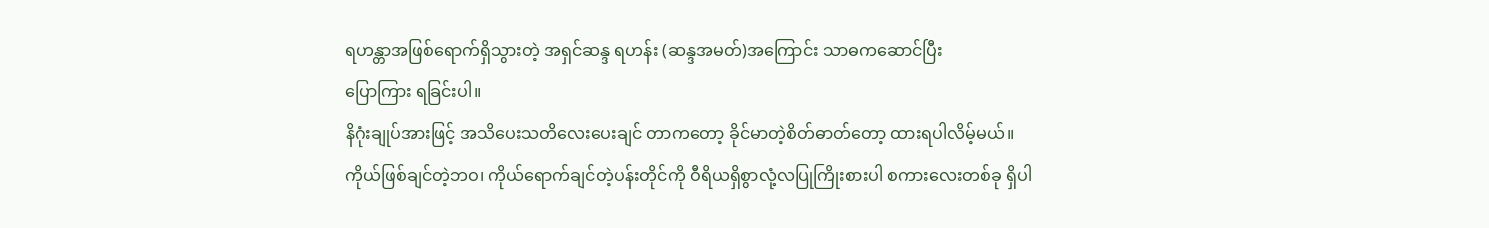ရဟန္တာအဖြစ်ရောက်ရှိသွားတဲ့ အရှင်ဆန္ဒ ရဟန်း (ဆန္ဒအမတ်)အကြောင်း သာဓကဆောင်ပြီး
ပြောကြား ရခြင်းပါ။
နိဂုံးချုပ်အားဖြင့် အသိပေးသတိလေးပေးချင် တာကတော့ ခိုင်မာတဲ့စိတ်ဓာတ်တော့ ထားရပါလိမ့်မယ်။
ကိုယ်ဖြစ်ချင်တဲ့ဘဝ၊ ကိုယ်ရောက်ချင်တဲ့ပန်းတိုင်ကို ဝီရိယရှိစွာလုံ့လပြုကြိုးစားပါ စကားလေးတစ်ခု ရှိပါ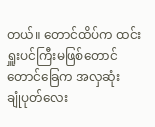တယ်။ တောင်ထိပ်က ထင်းရှူးပင်ကြီးမဖြစ်တောင်
တောင်ခြေက အလှဆုံး
ချုံပုတ်လေး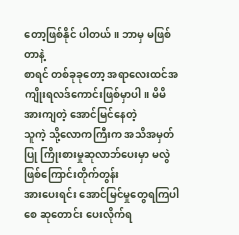တော့ဖြစ်နိုင် ပါတယ်။ ဘာမှ မဖြစ်တာနဲ့
စာရင် တစ်ခုခုတော့ အရာလေးထင်အကျိုးရလဒ်ကောင်းဖြစ်မှာပါ။ မိမိအားကျတဲ့ အောင်မြင်နေတဲ့
သူကဲ့ သို့လောကကြီးက အသိအမှတ်ပြု ကြိုးစားမှုဆုလာဘ်ပေးမှာ မလွဲဖြစ်ကြောင်းတိုက်တွန်း
အားပေးရင်း အောင်မြင်မှုတွေရကြပါစေ ဆုတောင်း ပေးလိုက်ရ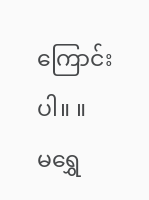ကြောင်းပါ။ ။
မရွှေ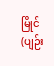မြိုင်(ပျဉ်း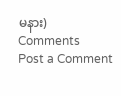မနား)
Comments
Post a Comment